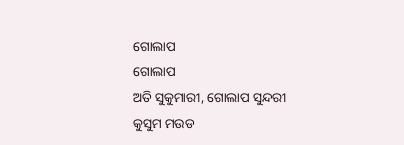ଗୋଲାପ
ଗୋଲାପ
ଅତି ସୁକୁମାରୀ, ଗୋଲାପ ସୁନ୍ଦରୀ
କୁସୁମ ମଉଡ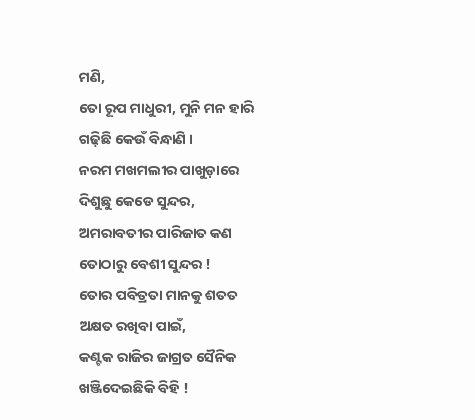ମଣି,
ତୋ ରୂପ ମାଧୁରୀ, ମୁନି ମନ ହାରି
ଗଢ଼ିଛି କେଉଁ ବିନ୍ଧାଣି ।
ନରମ ମଖମଲୀର ପାଖୁଡ଼ାରେ
ଦିଶୁଛୁ କେଡେ ସୁନ୍ଦର,
ଅମରାବତୀର ପାରିଜାତ କଣ
ତୋଠାରୁ ବେଶୀ ସୁନ୍ଦର !
ତୋର ପବିତ୍ରତା ମାନକୁ ଶତତ
ଅକ୍ଷତ ରଖିବା ପାଇଁ,
କଣ୍ଟକ ରାଜିର ଜାଗ୍ରତ ସୈନିକ
ଖଞ୍ଜିଦେଇଛିକି ବିହି !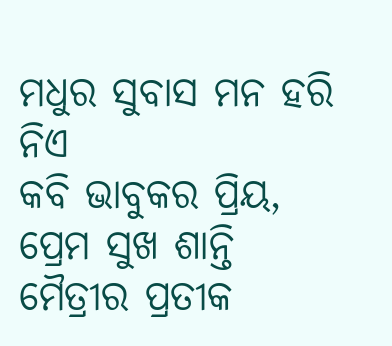ମଧୁର ସୁବାସ ମନ ହରି ନିଏ
କବି ଭାବୁକର ପ୍ରିୟ,
ପ୍ରେମ ସୁଖ ଶାନ୍ତି ମୈତ୍ରୀର ପ୍ରତୀକ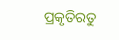ପ୍ରକୃତିରତୁ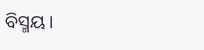ବିସ୍ମୟ।